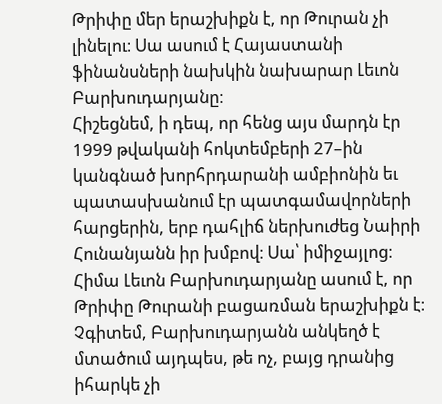Թրիփը մեր երաշխիքն է, որ Թուրան չի լինելու։ Սա ասում է Հայաստանի ֆինանսների նախկին նախարար Լեւոն Բարխուդարյանը։
Հիշեցնեմ, ի դեպ, որ հենց այս մարդն էր 1999 թվականի հոկտեմբերի 27–ին կանգնած խորհրդարանի ամբիոնին եւ պատասխանում էր պատգամավորների հարցերին, երբ դահլիճ ներխուժեց Նաիրի Հունանյանն իր խմբով։ Սա՝ իմիջայլոց։
Հիմա Լեւոն Բարխուդարյանը ասում է, որ Թրիփը Թուրանի բացառման երաշխիքն է։
Չգիտեմ, Բարխուդարյանն անկեղծ է մտածում այդպես, թե ոչ, բայց դրանից իհարկե չի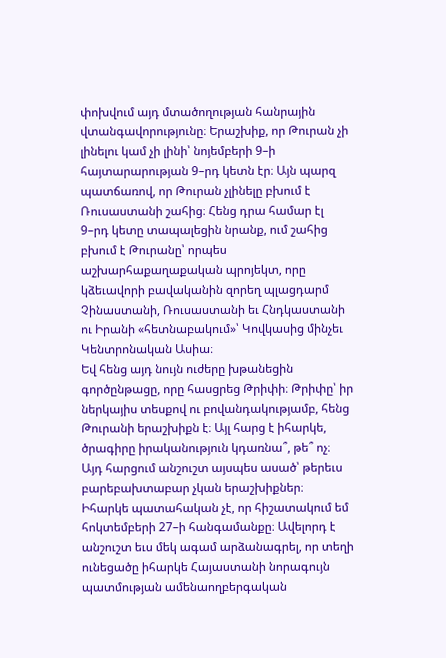փոխվում այդ մտածողության հանրային վտանգավորությունը։ Երաշխիք, որ Թուրան չի լինելու կամ չի լինի՝ նոյեմբերի 9–ի հայտարարության 9–րդ կետն էր։ Այն պարզ պատճառով, որ Թուրան չլինելը բխում է Ռուսաստանի շահից։ Հենց դրա համար էլ 9–րդ կետը տապալեցին նրանք, ում շահից բխում է Թուրանը՝ որպես աշխարհաքաղաքական պրոյեկտ, որը կձեւավորի բավականին զորեղ պլացդարմ Չինաստանի, Ռուսաստանի եւ Հնդկաստանի ու Իրանի «հետնաբակում»՝ Կովկասից մինչեւ Կենտրոնական Ասիա։
Եվ հենց այդ նույն ուժերը խթանեցին գործընթացը, որը հասցրեց Թրիփի։ Թրիփը՝ իր ներկայիս տեսքով ու բովանդակությամբ, հենց Թուրանի երաշխիքն է։ Այլ հարց է իհարկե, ծրագիրը իրականություն կդառնա՞, թե՞ ոչ։ Այդ հարցում անշուշտ այսպես ասած՝ թերեւս բարեբախտաբար չկան երաշխիքներ։
Իհարկե պատահական չէ, որ հիշատակում եմ հոկտեմբերի 27–ի հանգամանքը։ Ավելորդ է անշուշտ եւս մեկ ագամ արձանագրել, որ տեղի ունեցածը իհարկե Հայաստանի նորագույն պատմության ամենաողբերգական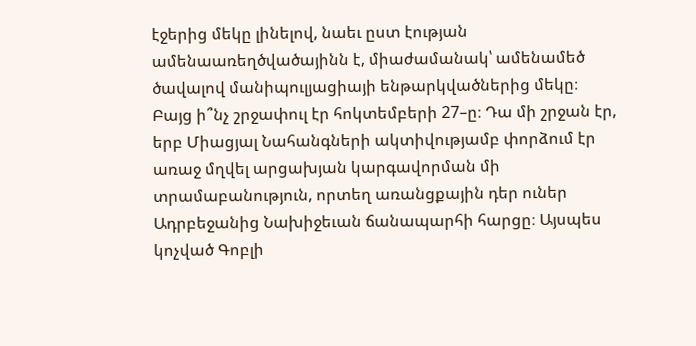էջերից մեկը լինելով, նաեւ ըստ էության ամենաառեղծվածայինն է, միաժամանակ՝ ամենամեծ ծավալով մանիպուլյացիայի ենթարկվածներից մեկը։
Բայց ի՞նչ շրջափուլ էր հոկտեմբերի 27–ը։ Դա մի շրջան էր, երբ Միացյալ Նահանգների ակտիվությամբ փորձում էր առաջ մղվել արցախյան կարգավորման մի տրամաբանություն, որտեղ առանցքային դեր ուներ Ադրբեջանից Նախիջեւան ճանապարհի հարցը։ Այսպես կոչված Գոբլի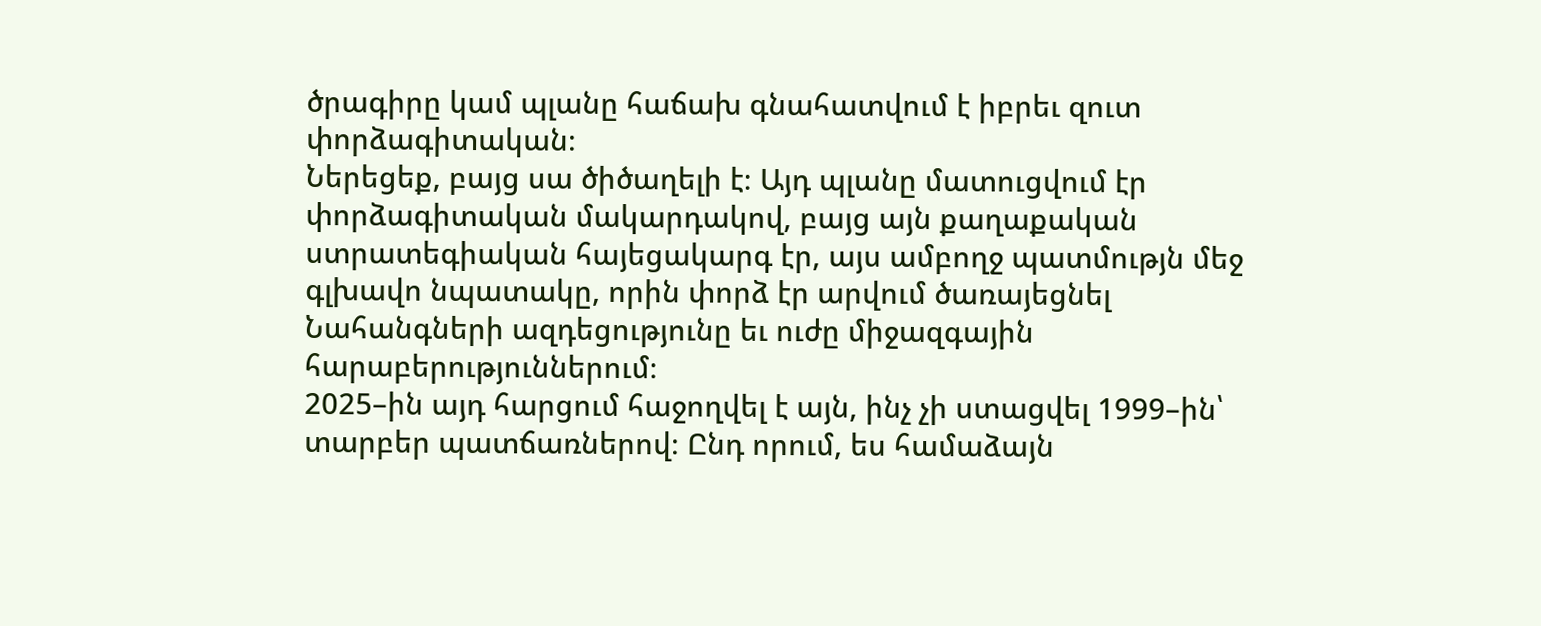ծրագիրը կամ պլանը հաճախ գնահատվում է իբրեւ զուտ փորձագիտական։
Ներեցեք, բայց սա ծիծաղելի է։ Այդ պլանը մատուցվում էր փորձագիտական մակարդակով, բայց այն քաղաքական ստրատեգիական հայեցակարգ էր, այս ամբողջ պատմությն մեջ գլխավո նպատակը, որին փորձ էր արվում ծառայեցնել Նահանգների ազդեցությունը եւ ուժը միջազգային հարաբերություններում։
2025–ին այդ հարցում հաջողվել է այն, ինչ չի ստացվել 1999–ին՝ տարբեր պատճառներով։ Ընդ որում, ես համաձայն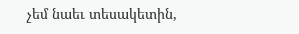չեմ նաեւ տեսակետին,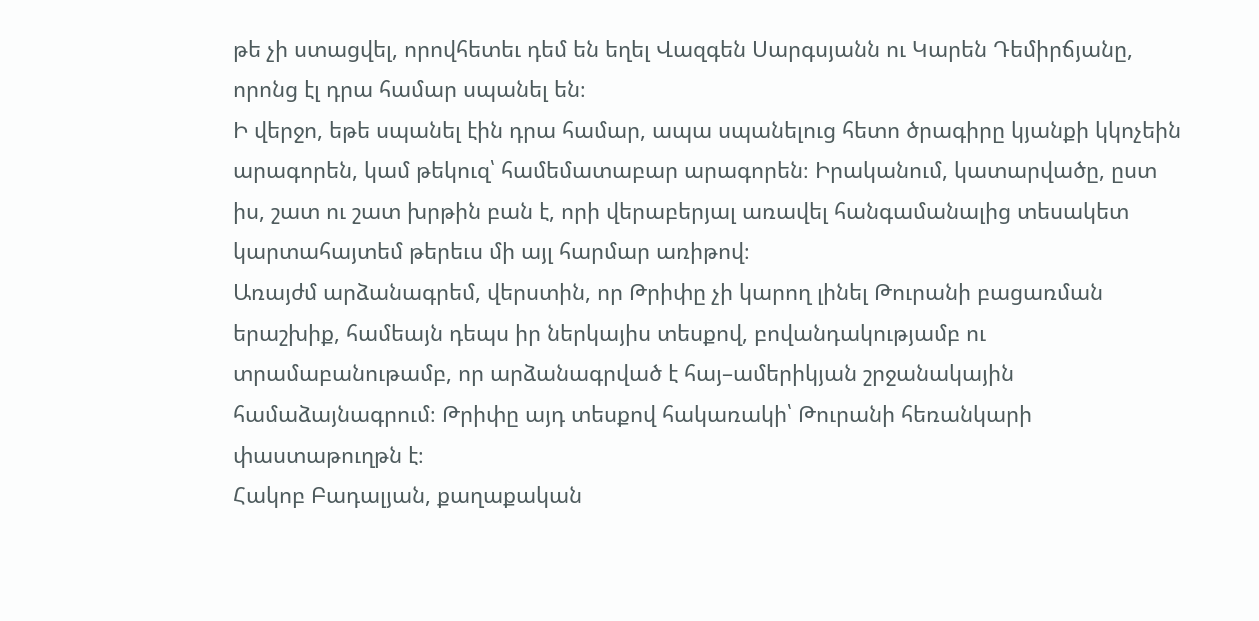թե չի ստացվել, որովհետեւ դեմ են եղել Վազգեն Սարգսյանն ու Կարեն Դեմիրճյանը, որոնց էլ դրա համար սպանել են։
Ի վերջո, եթե սպանել էին դրա համար, ապա սպանելուց հետո ծրագիրը կյանքի կկոչեին արագորեն, կամ թեկուզ՝ համեմատաբար արագորեն։ Իրականում, կատարվածը, ըստ իս, շատ ու շատ խրթին բան է, որի վերաբերյալ առավել հանգամանալից տեսակետ կարտահայտեմ թերեւս մի այլ հարմար առիթով։
Առայժմ արձանագրեմ, վերստին, որ Թրիփը չի կարող լինել Թուրանի բացառման երաշխիք, համեայն դեպս իր ներկայիս տեսքով, բովանդակությամբ ու տրամաբանութամբ, որ արձանագրված է հայ–ամերիկյան շրջանակային համաձայնագրում։ Թրիփը այդ տեսքով հակառակի՝ Թուրանի հեռանկարի փաստաթուղթն է։
Հակոբ Բադալյան, քաղաքական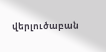վերլուծաբան